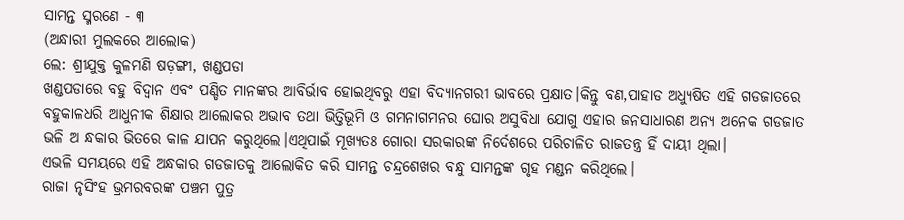ସାମନ୍ତ ସ୍ମରଣେ - ୩
(ଅନ୍ଧାରୀ ମୁଲକରେ ଆଲୋକ)
ଲେ: ଶ୍ରୀଯୁକ୍ତ କୁଳମଣି ଷଡ଼ଙ୍ଗୀ, ଖଣ୍ଡପଡା
ଖଣ୍ଡପଡାରେ ବହୁ ବିଦ୍ବାନ ଏବଂ ପଣ୍ଡିତ ମାନଙ୍କର ଆବିର୍ଭାବ ହୋଇଥିବରୁ ଏହା ବିଦ୍ୟାନଗରୀ ଭାବରେ ପ୍ରକ୍ଷାତ।କିନ୍ତୁ ବଣ,ପାହାଡ ଅଧ୍ୟୁଷିତ ଏହି ଗଡଜାତରେ ବହୁକାଳଧରି ଆଧୁନୀକ ଶିକ୍ଷାର ଆଲୋକର ଅଭାବ ତଥା ଭିତ୍ତିଭୂମି ଓ ଗମନାଗମନର ଘୋର ଅସୁବିଧା ଯୋଗୁ ଏହାର ଜନସାଧାରଣ ଅନ୍ୟ ଅନେକ ଗଡଜାତ ଭଳି ଅ ନ୍ଧକାର ଭିତରେ କାଳ ଯାପନ କରୁଥିଲେ।ଏଥିପାଇଁ ମୂଖ୍ୟତଃ ଗୋରା ସରକାରଙ୍କ ନିର୍ଦେଶରେ ପରିଚାଳିତ ରାଜତନ୍ତ୍ର ହିଁ ଦାୟୀ ଥିଲା।
ଏଭଳି ସମୟରେ ଏହି ଅନ୍ଧକାର ଗଡଜାତକୁ ଆଲୋକିତ କରି ସାମନ୍ତ ଚନ୍ଦ୍ରଶେଖର ବନ୍ଧୁ ସାମନ୍ତଙ୍କ ଗୃହ ମଣ୍ଡନ କରିଥିଲେ।
ରାଜା ନୃସିଂହ ଭ୍ରମରବରଙ୍କ ପଞ୍ଚମ ପୁତ୍ର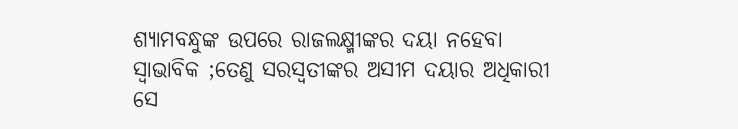ଶ୍ୟାମବନ୍ଧୁଙ୍କ ଉପରେ ରାଜଲକ୍ଷ୍ମୀଙ୍କର ଦୟା ନହେବା ସ୍ବାଭାବିକ ;ତେଣୁ ସରସ୍ବତୀଙ୍କର ଅସୀମ ଦୟାର ଅଧିକାରୀ ସେ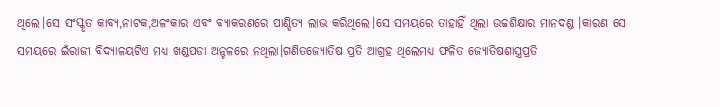ଥିଲେ।ସେ ସଂସ୍କୃତ କାବ୍ୟ,ନାଟକ,ଅଳଂକାର ଏବଂ ବ୍ୟାକରଣରେ ପାଣ୍ଡିତ୍ୟ ଲାଭ କରିଥିଲେ।ସେ ସମୟରେ ତାହାହିଁ ଥିଲା ଉଚ୍ଚଶିକ୍ଷାର ମାନଦଣ୍ଡ ।କାରଣ ସେ ସମୟରେ ଇଁରାଜୀ ବିଦ୍ୟାଳୟଟିଏ ମଧ୍ୟ ଖଣ୍ଡପଡା ଅନ୍ଚଳରେ ନଥିଲା।ଗଣିତଜ୍ୟୋତିଷ ପ୍ରତି ଆଗ୍ରହ ଥିଲେମଧ୍ୟ ଫଳିତ ଜ୍ୟୋତିଷଶାସ୍ତ୍ରପ୍ରତି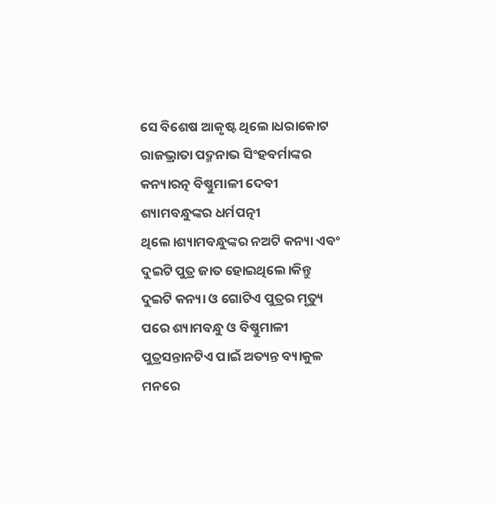ସେ ବିଶେଷ ଆକୃଷ୍ଟ ଥିଲେ।ଧରାକୋଟ ରାଜଭ୍ରାତା ପଦ୍ମନାଭ ସିଂହବର୍ମାଙ୍କର କନ୍ୟାରତ୍ନ ବିଷ୍ଣୁମାଳୀ ଦେବୀ ଶ୍ୟାମବନ୍ଧୁଙ୍କର ଧର୍ମପତ୍ନୀ ଥିଲେ।ଶ୍ୟାମବନ୍ଧୁଙ୍କର ନଅଟି କନ୍ୟା ଏବଂ ଦୁଇଟି ପୁତ୍ର ଜାତ ହୋଇଥିଲେ।କିନ୍ତୁ ଦୁଇଟି କନ୍ୟା ଓ ଗୋଟିଏ ପୁତ୍ରର ମୃତ୍ୟୁ ପରେ ଶ୍ୟାମବନ୍ଧୁ ଓ ବିଷ୍ଣୁମାଳୀ ପୁତ୍ରସନ୍ତାନଟିଏ ପାଇଁ ଅତ୍ୟନ୍ତ ବ୍ୟାକୁଳ ମନରେ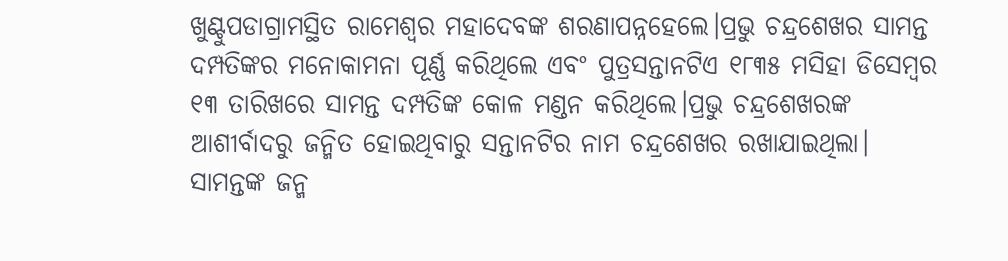ଖୁଣ୍ଟୁପଡାଗ୍ରାମସ୍ଥିତ ରାମେଶ୍ବର ମହାଦେବଙ୍କ ଶରଣାପନ୍ନହେଲେ।ପ୍ରଭୁ ଚନ୍ଦ୍ରଶେଖର ସାମନ୍ତ ଦମ୍ପତିଙ୍କର ମନୋକାମନା ପୂର୍ଣ୍ଣ କରିଥିଲେ ଏବଂ ପୁତ୍ରସନ୍ତାନଟିଏ ୧୮୩୫ ମସିହା ଡିସେମ୍ବର ୧୩ ତାରିଖରେ ସାମନ୍ତ ଦମ୍ପତିଙ୍କ କୋଳ ମଣ୍ଡନ କରିଥିଲେ।ପ୍ରଭୁ ଚନ୍ଦ୍ରଶେଖରଙ୍କ ଆଶୀର୍ବାଦରୁ ଜନ୍ମିତ ହୋଇଥିବାରୁ ସନ୍ତାନଟିର ନାମ ଚନ୍ଦ୍ରଶେଖର ରଖାଯାଇଥିଲା।
ସାମନ୍ତଙ୍କ ଜନ୍ମ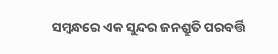ସମ୍ବନ୍ଧରେ ଏକ ସୁନ୍ଦର ଜନଶ୍ରୁତି ପରବର୍ତ୍ତି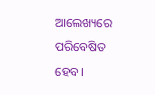ଆଲେଖ୍ୟରେ ପରିବେଷିତ ହେବ।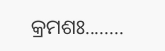କ୍ରମଶଃ........